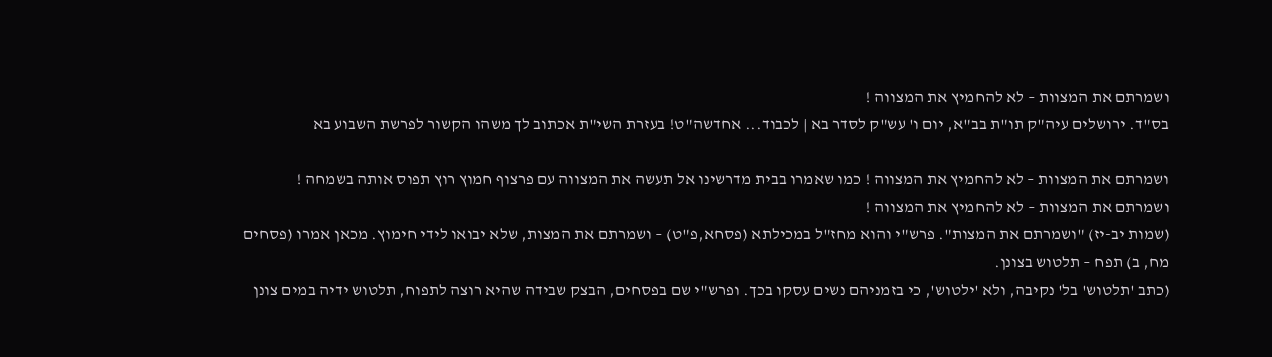ושמרתם את המצוות – לא להחמיץ את המצווה !
בס"ד. ירושלים עיה"ק תו"ת בב"א, יום ו' עש"ק לסדר בא | לכבוד... אחדשה"ט! בעזרת השי"ת אכתוב לך משהו הקשור לפרשת השבוע בא

ושמרתם את המצוות – לא להחמיץ את המצווה ! כמו שאמרו בבית מדרשינו אל תעשה את המצווה עם פרצוף חמוץ רוץ תפוס אותה בשמחה !
ושמרתם את המצוות – לא להחמיץ את המצווה !
(שמות יב-יז) "ושמרתם את המצות". פרש"י והוא מחז"ל במכילתא (פסחא,פ"ט) – ושמרתם את המצות, שלא יבואו לידי חימוץ. מכאן אמרו (פסחים מח, ב) תפח – תלטוש בצונן.
(כתב 'תלטוש' בל' נקיבה, ולא 'ילטוש', כי בזמניהם נשים עסקו בכך. ופרש"י שם בפסחים, הבצק שבידה שהיא רוצה לתפוח, תלטוש ידיה במים צונן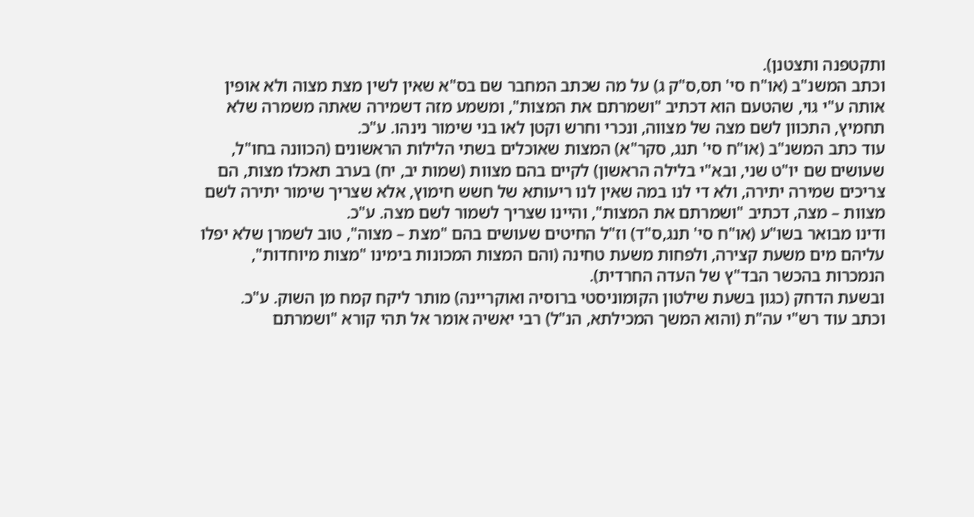ותקטפנה ותצטנן).
וכתב המשנ"ב (או"ח סי' תס,ס"ק ג) על מה שכתב המחבר שם בס"א שאין לשין מצת מצוה ולא אופין אותה ע"י גוי, שהטעם הוא דכתיב "ושמרתם את המצות", ומשמע מזה דשמירה שאתה משמרה שלא תחמיץ, התכוון לשם מצה של מצווה, ונכרי וחרש וקטן לאו בני שימור נינהו. ע"כ.
עוד כתב המשנ"ב (או"ח סי' תנג, סקר"א) המצות שאוכלים בשתי הלילות הראשונים (הכוונה בחו"ל, שעושים שם יו"ט שני, ובא"י בלילה הראשון) לקיים בהם מצוות (שמות יב, יח) בערב תאכלו מצות, הם צריכים שמירה יתירה, ולא די לנו במה שאין לנו ריעותא של חשש חימוץ, אלא שצריך שימור יתירה לשם מצוות – מצה, דכתיב "ושמרתם את המצות", והיינו שצריך לשמור לשם מצה. ע"כ.
ודינו מבואר בשו"ע (או"ח סי' תנג,ס"ד) וז"ל החיטים שעושים בהם "מצת – מצוה", טוב לשמרן שלא יפלו עליהם מים משעת קצירה, ולפחות משעת טחינה (והם המצות המכונות בימינו "מצות מיוחדות", הנמכרות בהכשר הבד"ץ של העדה החרדית).
ובשעת הדחק (כגון בשעת שילטון הקומוניסטי ברוסיה ואוקריינה) מותר ליקח קמח מן השוק. ע"כ.
וכתב עוד רש"י עה"ת (והוא המשך המכילתא, הנ"ל) רבי יאשיה אומר אל תהי קורא "ושמרתם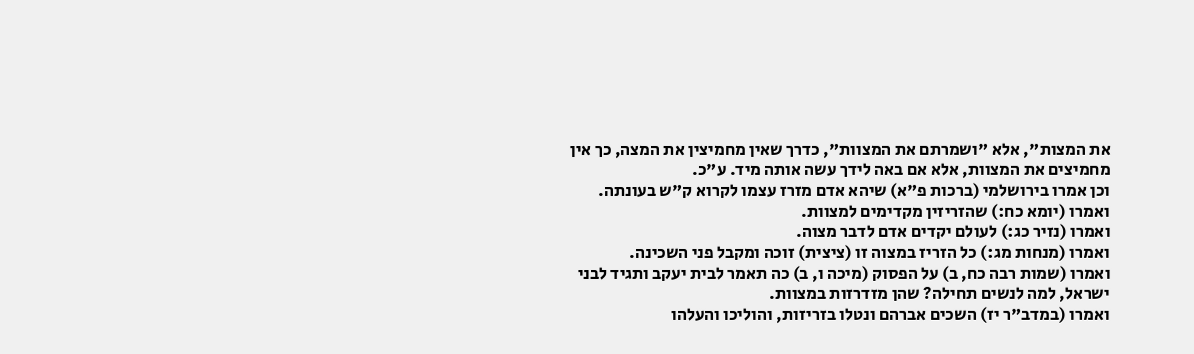את המצות", אלא "ושמרתם את המצוות", כדרך שאין מחמיצין את המצה, כך אין מחמיצים את המצוות, אלא אם באה לידך עשה אותה מיד. ע"כ.
וכן אמרו בירושלמי (ברכות פ"א) שיהא אדם מזרז עצמו לקרוא ק"ש בעונתה.
ואמרו (יומא כח:) שהזריזין מקדימים למצוות.
ואמרו (נזיר כג:) לעולם יקדים אדם לדבר מצוה.
ואמרו (מנחות מג:) כל הזריז במצוה זו (ציצית) זוכה ומקבל פני השכינה.
ואמרו (שמות רבה כח, ב) על הפסוק (מיכה ו, ב) כה תאמר לבית יעקב ותגיד לבני ישראל, למה לנשים תחילה? שהן מזדרזות במצוות.
ואמרו (במדב"ר יז) השכים אברהם ונטלו בזריזות, והוליכו והעלהו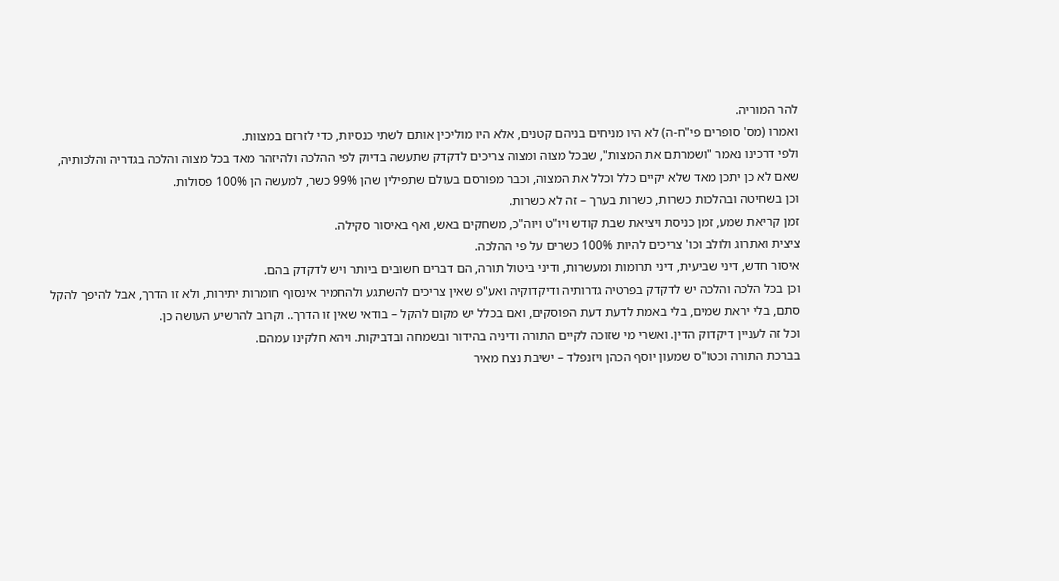להר המוריה.
ואמרו (מס' סופרים פי"ח-ה) לא היו מניחים בניהם קטנים, אלא היו מוליכין אותם לשתי כנסיות, כדי לזרזם במצוות.
ולפי דרכינו נאמר "ושמרתם את המצות", שבכל מצוה ומצוה צריכים לדקדק שתעשה בדיוק לפי ההלכה ולהיזהר מאד בכל מצוה והלכה בגדריה והלכותיה,
שאם לא כן יתכן מאד שלא יקיים כלל וכלל את המצוה, וכבר מפורסם בעולם שתפילין שהן 99% כשר, למעשה הן 100% פסולות.
וכן בשחיטה ובהלכות כשרות, כשרות בערך – זה לא כשרות.
זמן קריאת שמע, זמן כניסת ויציאת שבת קודש ויו"ט ויוה"כ, משחקים באש, ואף באיסור סקילה.
ציצית ואתרוג ולולב וכו' צריכים להיות 100% כשרים על פי ההלכה.
איסור חדש, דיני שביעית, דיני תרומות ומעשרות, ודיני ביטול תורה, הם דברים חשובים ביותר ויש לדקדק בהם.
וכן בכל הלכה והלכה יש לדקדק בפרטיה גדרותיה ודיקדוקיה ואע"פ שאין צריכים להשתגע ולהחמיר אינסוף חומרות יתירות, ולא זו הדרך, אבל להיפך להקל סתם, בלי יראת שמים, בלי באמת לדעת דעת הפוסקים, ואם בכלל יש מקום להקל – בודאי שאין זו הדרך.. וקרוב להרשיע העושה כן.
וכל זה לעניין דיקדוק הדין. ואשרי מי שזוכה לקיים התורה ודיניה בהידור ובשמחה ובדביקות. ויהא חלקינו עמהם.
בברכת התורה וכטו"ס שמעון יוסף הכהן ויזנפלד – ישיבת נצח מאיר